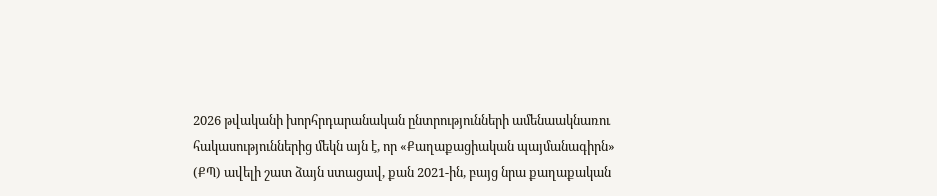2026 թվականի խորհրդարանական ընտրությունների ամենաակնառու հակասություններից մեկն այն է, որ «Քաղաքացիական պայմանագիրն» (ՔՊ) ավելի շատ ձայն ստացավ, քան 2021-ին, բայց նրա քաղաքական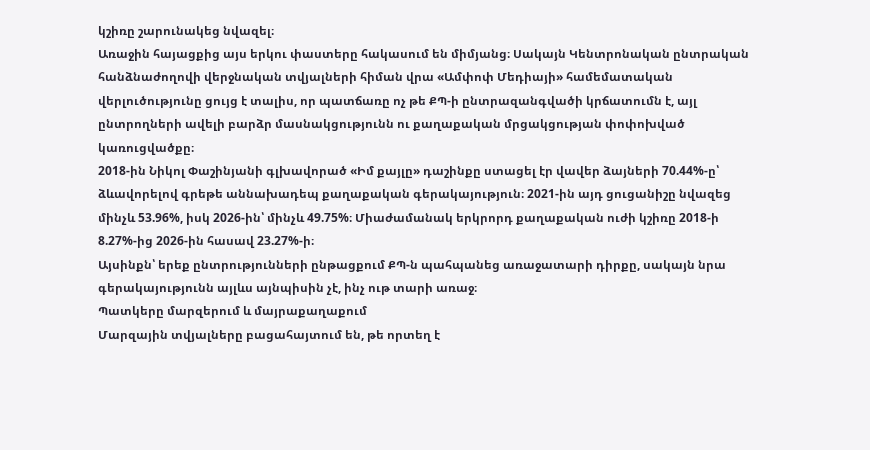կշիռը շարունակեց նվազել։
Առաջին հայացքից այս երկու փաստերը հակասում են միմյանց։ Սակայն Կենտրոնական ընտրական հանձնաժողովի վերջնական տվյալների հիման վրա «Ամփոփ Մեդիայի» համեմատական վերլուծությունը ցույց է տալիս, որ պատճառը ոչ թե ՔՊ-ի ընտրազանգվածի կրճատումն է, այլ ընտրողների ավելի բարձր մասնակցությունն ու քաղաքական մրցակցության փոփոխված կառուցվածքը։
2018-ին Նիկոլ Փաշինյանի գլխավորած «Իմ քայլը» դաշինքը ստացել էր վավեր ձայների 70.44%-ը՝ ձևավորելով գրեթե աննախադեպ քաղաքական գերակայություն։ 2021-ին այդ ցուցանիշը նվազեց մինչև 53.96%, իսկ 2026-ին՝ մինչև 49.75%։ Միաժամանակ երկրորդ քաղաքական ուժի կշիռը 2018-ի 8.27%-ից 2026-ին հասավ 23.27%-ի։
Այսինքն՝ երեք ընտրությունների ընթացքում ՔՊ-ն պահպանեց առաջատարի դիրքը, սակայն նրա գերակայությունն այլևս այնպիսին չէ, ինչ ութ տարի առաջ։
Պատկերը մարզերում և մայրաքաղաքում
Մարզային տվյալները բացահայտում են, թե որտեղ է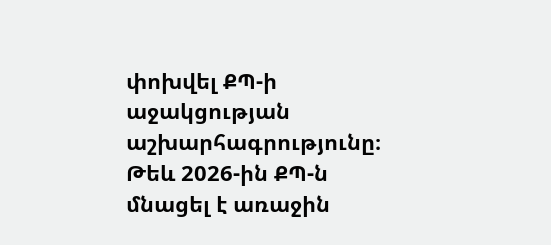փոխվել ՔՊ-ի աջակցության աշխարհագրությունը։
Թեև 2026-ին ՔՊ-ն մնացել է առաջին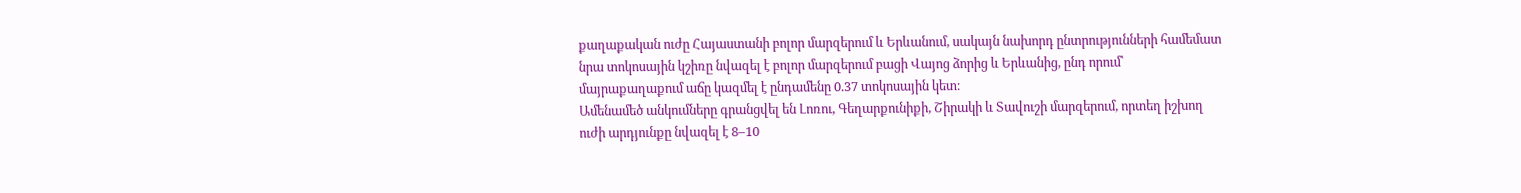քաղաքական ուժը Հայաստանի բոլոր մարզերում և Երևանում, սակայն նախորդ ընտրությունների համեմատ նրա տոկոսային կշիռը նվազել է բոլոր մարզերում բացի Վայոց ձորից և Երևանից, ընդ որում՝ մայրաքաղաքում աճը կազմել է ընդամենը 0.37 տոկոսային կետ։
Ամենամեծ անկումները գրանցվել են Լոռու, Գեղարքունիքի, Շիրակի և Տավուշի մարզերում, որտեղ իշխող ուժի արդյունքը նվազել է 8–10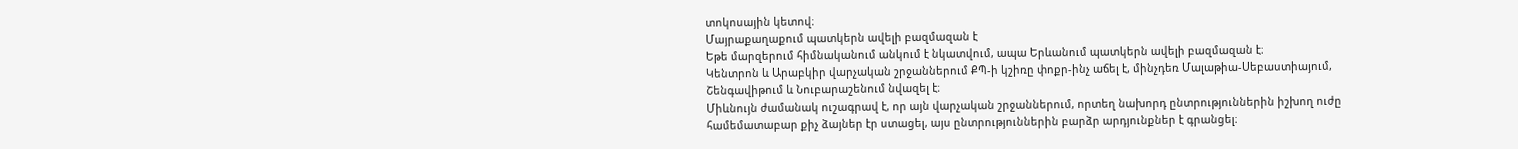տոկոսային կետով։
Մայրաքաղաքում պատկերն ավելի բազմազան է
Եթե մարզերում հիմնականում անկում է նկատվում, ապա Երևանում պատկերն ավելի բազմազան է։
Կենտրոն և Արաբկիր վարչական շրջաններում ՔՊ-ի կշիռը փոքր-ինչ աճել է, մինչդեռ Մալաթիա-Սեբաստիայում, Շենգավիթում և Նուբարաշենում նվազել է։
Միևնույն ժամանակ ուշագրավ է, որ այն վարչական շրջաններում, որտեղ նախորդ ընտրություններին իշխող ուժը համեմատաբար քիչ ձայներ էր ստացել, այս ընտրություններին բարձր արդյունքներ է գրանցել։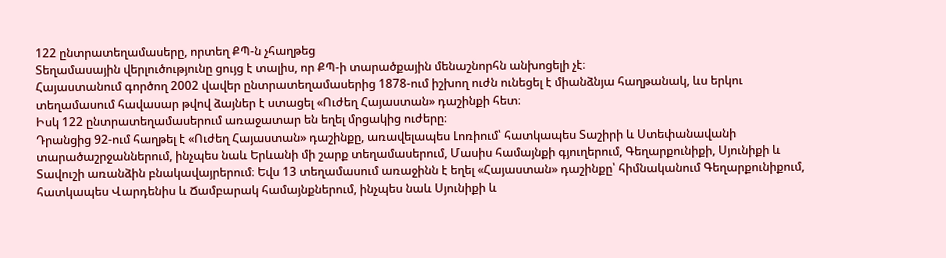122 ընտրատեղամասերը, որտեղ ՔՊ-ն չհաղթեց
Տեղամասային վերլուծությունը ցույց է տալիս, որ ՔՊ-ի տարածքային մենաշնորհն անխոցելի չէ։
Հայաստանում գործող 2002 վավեր ընտրատեղամասերից 1878-ում իշխող ուժն ունեցել է միանձնյա հաղթանակ, ևս երկու տեղամասում հավասար թվով ձայներ է ստացել «Ուժեղ Հայաստան» դաշինքի հետ։
Իսկ 122 ընտրատեղամասերում առաջատար են եղել մրցակից ուժերը։
Դրանցից 92-ում հաղթել է «Ուժեղ Հայաստան» դաշինքը, առավելապես Լոռիում՝ հատկապես Տաշիրի և Ստեփանավանի տարածաշրջաններում, ինչպես նաև Երևանի մի շարք տեղամասերում, Մասիս համայնքի գյուղերում, Գեղարքունիքի, Սյունիքի և Տավուշի առանձին բնակավայրերում։ Եվս 13 տեղամասում առաջինն է եղել «Հայաստան» դաշինքը՝ հիմնականում Գեղարքունիքում, հատկապես Վարդենիս և Ճամբարակ համայնքներում, ինչպես նաև Սյունիքի և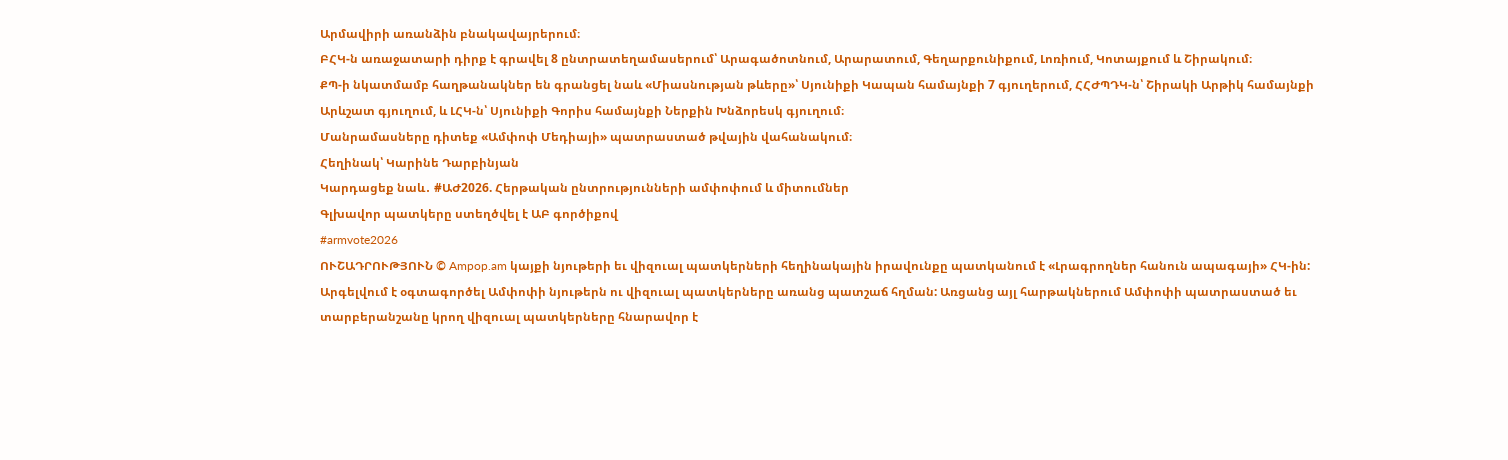Արմավիրի առանձին բնակավայրերում։
ԲՀԿ-ն առաջատարի դիրք է գրավել 8 ընտրատեղամասերում՝ Արագածոտնում, Արարատում, Գեղարքունիքում, Լոռիում, Կոտայքում և Շիրակում։
ՔՊ-ի նկատմամբ հաղթանակներ են գրանցել նաև «Միասնության թևերը»՝ Սյունիքի Կապան համայնքի 7 գյուղերում, ՀՀԺՊԴԿ-ն՝ Շիրակի Արթիկ համայնքի Արևշատ գյուղում, և ԼՀԿ-ն՝ Սյունիքի Գորիս համայնքի Ներքին Խնձորեսկ գյուղում։
Մանրամասները դիտեք «Ամփոփ Մեդիայի» պատրաստած թվային վահանակում։
Հեղինակ՝ Կարինե Դարբինյան
Կարդացեք նաև․ #ԱԺ2026. Հերթական ընտրությունների ամփոփում և միտումներ
Գլխավոր պատկերը ստեղծվել է ԱԲ գործիքով
#armvote2026
ՈՒՇԱԴՐՈՒԹՅՈՒՆ © Ampop.am կայքի նյութերի եւ վիզուալ պատկերների հեղինակային իրավունքը պատկանում է «Լրագրողներ հանուն ապագայի» ՀԿ-ին: Արգելվում է օգտագործել Ամփոփի նյութերն ու վիզուալ պատկերները առանց պատշաճ հղման: Առցանց այլ հարթակներում Ամփոփի պատրաստած եւ տարբերանշանը կրող վիզուալ պատկերները հնարավոր է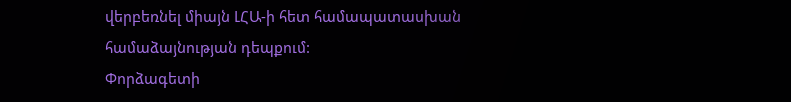վերբեռնել միայն ԼՀԱ-ի հետ համապատասխան համաձայնության դեպքում:
Փորձագետի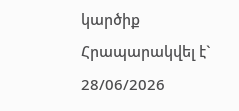կարծիք
Հրապարակվել է` 28/06/2026